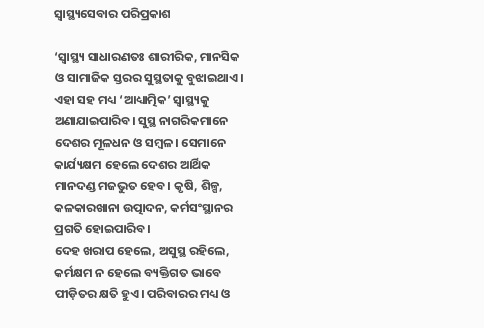ସ୍ବାସ୍ଥ୍ୟସେବାର ପରିପ୍ରକାଶ

‘ସ୍ବାସ୍ଥ୍ୟ ସାଧାରଣତଃ ଶାରୀରିକ, ମାନସିକ ଓ ସାମାଜିକ ସ୍ତରର ସୁସ୍ଥତାକୁ ବୁଝାଇଥାଏ। ଏହା ସହ ମଧ୍ୟ ‘ଆଧ୍ୟାତ୍ମିକ’ ସ୍ବାସ୍ଥ୍ୟକୁ ଅଣାଯାଇପାରିବ। ସୁସ୍ଥ ନାଗରିକମାନେ ଦେଶର ମୂଳଧନ ଓ ସମ୍ବଳ। ସେମାନେ କାର୍ଯ୍ୟକ୍ଷମ ହେଲେ ଦେଶର ଆର୍ଥିକ ମାନଦଣ୍ଡ ମଜଭୁତ ହେବ। କୃଷି, ଶିଳ୍ପ, କଳକାରଖାନା ଉତ୍ପାଦନ, କର୍ମସଂସ୍ଥାନର ପ୍ରଗତି ହୋଇପାରିବ।
ଦେହ ଖରାପ ହେଲେ, ଅସୁସ୍ଥ ରହିଲେ, କର୍ମକ୍ଷମ ନ ହେଲେ ବ୍ୟକ୍ତିଗତ ଭାବେ ପୀଡ଼ିତର କ୍ଷତି ହୁଏ। ପରିବାରର ମଧ୍ୟ ଓ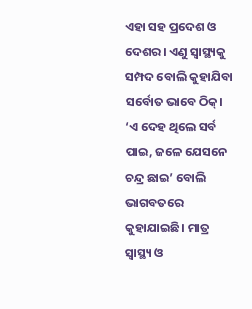ଏହା ସହ ପ୍ରଦେଶ ଓ ଦେଶର। ଏଣୁ ସ୍ବାସ୍ଥ୍ୟକୁ ସମ୍ପଦ ବୋଲି କୁହାଯିବା ସର୍ବୋତ ଭାବେ ଠିକ୍‌। ‘ଏ ଦେହ ଥିଲେ ସର୍ବ ପାଇ, ଜଳେ ଯେସନେ ଚନ୍ଦ୍ର ଛାଇ’ ବୋଲି ଭାଗବତରେ କୁହାଯାଇଛି। ମାତ୍ର ସ୍ବାସ୍ଥ୍ୟ ଓ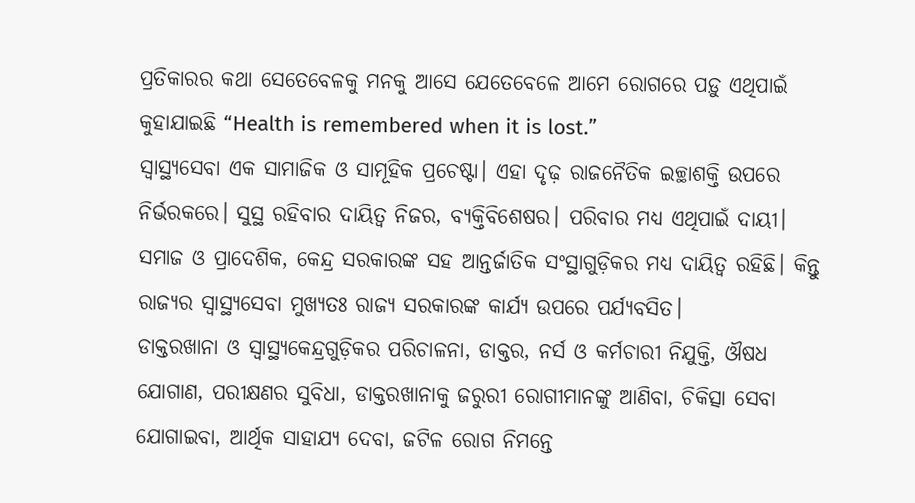ପ୍ରତିକାରର କଥା ସେତେବେଳକୁ ମନକୁ ଆସେ ଯେତେବେଳେ ଆମେ ରୋଗରେ ପଡ଼ୁ ଏଥିପାଇଁ କୁହାଯାଇଛି “Health is remembered when it is lost.”
ସ୍ବାସ୍ଥ୍ୟସେବା ଏକ ସାମାଜିକ ଓ ସାମୂହିକ ପ୍ରଚେଷ୍ଟା। ଏହା ଦୃଢ଼ ରାଜନୈତିକ ଇଚ୍ଛାଶକ୍ତି ଉପରେ ନିର୍ଭରକରେ। ସୁସ୍ଥ ରହିବାର ଦାୟିତ୍ୱ ନିଜର, ବ୍ୟକ୍ତିବିଶେଷର। ପରିବାର ମଧ୍ୟ ଏଥିପାଇଁ ଦାୟୀ। ସମାଜ ଓ ପ୍ରାଦେଶିକ, କେନ୍ଦ୍ର ସରକାରଙ୍କ ସହ ଆନ୍ତର୍ଜାତିକ ସଂସ୍ଥାଗୁଡ଼ିକର ମଧ୍ୟ ଦାୟିତ୍ୱ ରହିଛି। କିନ୍ତୁ ରାଜ୍ୟର ସ୍ବାସ୍ଥ୍ୟସେବା ମୁଖ୍ୟତଃ ରାଜ୍ୟ ସରକାରଙ୍କ କାର୍ଯ୍ୟ ଉପରେ ପର୍ଯ୍ୟବସିତ।
ଡାକ୍ତରଖାନା ଓ ସ୍ବାସ୍ଥ୍ୟକେନ୍ଦ୍ରଗୁଡ଼ିକର ପରିଚାଳନା, ଡାକ୍ତର, ନର୍ସ ଓ କର୍ମଚାରୀ ନିଯୁକ୍ତି, ଔଷଧ ଯୋଗାଣ, ପରୀକ୍ଷଣର ସୁବିଧା, ଡାକ୍ତରଖାନାକୁ ଜରୁରୀ ରୋଗୀମାନଙ୍କୁ ଆଣିବା, ଚିକିତ୍ସା ସେବା ଯୋଗାଇବା, ଆର୍ଥିକ ସାହାଯ୍ୟ ଦେବା, ଜଟିଳ ରୋଗ ନିମନ୍ତେ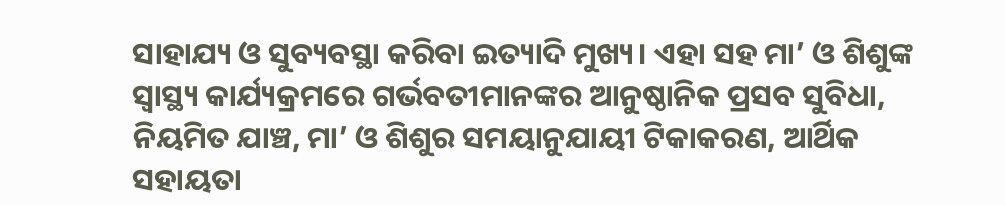ସାହାଯ୍ୟ ଓ ସୁବ୍ୟବସ୍ଥା କରିବା ଇତ୍ୟାଦି ମୁଖ୍ୟ। ଏହା ସହ ମା’ ଓ ଶିଶୁଙ୍କ ସ୍ବାସ୍ଥ୍ୟ କାର୍ଯ୍ୟକ୍ରମରେ ଗର୍ଭବତୀମାନଙ୍କର ଆନୁଷ୍ଠାନିକ ପ୍ରସବ ସୁବିଧା, ନିୟମିତ ଯାଞ୍ଚ, ମା’ ଓ ଶିଶୁର ସମୟାନୁଯାୟୀ ଟିକାକରଣ, ଆର୍ଥିକ ସହାୟତା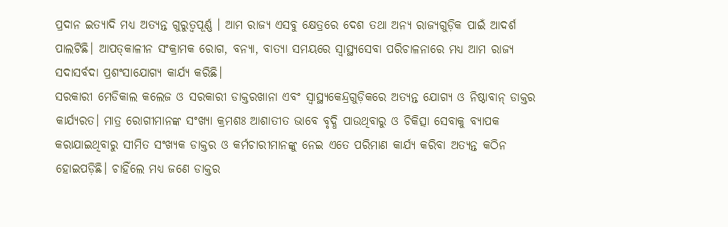ପ୍ରଦାନ ଇତ୍ୟାଦି ମଧ୍ୟ ଅତ୍ୟନ୍ତ ଗୁରୁତ୍ୱପୂର୍ଣ୍ଣ । ଆମ ରାଜ୍ୟ ଏସବୁ କ୍ଷେତ୍ରରେ ଦେଶ ତଥା ଅନ୍ୟ ରାଜ୍ୟଗୁଡ଼ିକ ପାଇଁ ଆଦର୍ଶ ପାଲଟିଛି। ଆପତ୍‌କାଳୀନ ସଂକ୍ରାମକ ରୋଗ, ବନ୍ୟା, ବାତ୍ୟା ସମୟରେ ସ୍ବାସ୍ଥ୍ୟସେବା ପରିଚାଳନାରେ ମଧ୍ୟ ଆମ ରାଜ୍ୟ ସଦାସର୍ବଦା ପ୍ରଶଂସାଯୋଗ୍ୟ କାର୍ଯ୍ୟ କରିଛି।
ସରକାରୀ ମେଡିକାଲ କଲେଜ ଓ ସରକାରୀ ଡାକ୍ତରଖାନା ଏବଂ ସ୍ବାସ୍ଥ୍ୟକେନ୍ଦ୍ରଗୁଡ଼ିକରେ ଅତ୍ୟନ୍ତ ଯୋଗ୍ୟ ଓ ନିଷ୍ଠାବାନ୍‌ ଡାକ୍ତର କାର୍ଯ୍ୟରତ। ମାତ୍ର ରୋଗୀମାନଙ୍କ ସଂଖ୍ୟା କ୍ରମଶଃ ଆଶାତୀତ ଭାବେ ବୃଦ୍ଧି ପାଉଥିବାରୁ ଓ ଚିକିତ୍ସା ସେବାକୁ ବ୍ୟାପକ କରାଯାଇଥିବାରୁ ସୀମିତ ସଂଖ୍ୟକ ଡାକ୍ତର ଓ କର୍ମଚାରୀମାନଙ୍କୁ ନେଇ ଏତେ ପରିମାଣ କାର୍ଯ୍ୟ କରିବା ଅତ୍ୟନ୍ତ କଠିନ ହୋଇପଡ଼ିଛି। ଚାହିଁଲେ ମଧ୍ୟ ଜଣେ ଡାକ୍ତର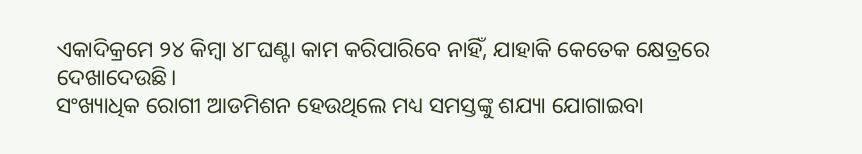ଏକାଦିକ୍ରମେ ୨୪ କିମ୍ବା ୪୮ଘଣ୍ଟା କାମ କରିପାରିବେ ନାହିଁ, ଯାହାକି କେତେକ କ୍ଷେତ୍ରରେ ଦେଖାଦେଉଛି।
ସଂଖ୍ୟାଧିକ ରୋଗୀ ଆଡମିଶନ ହେଉଥିଲେ ମଧ୍ୟ ସମସ୍ତଙ୍କୁ ଶଯ୍ୟା ଯୋଗାଇବା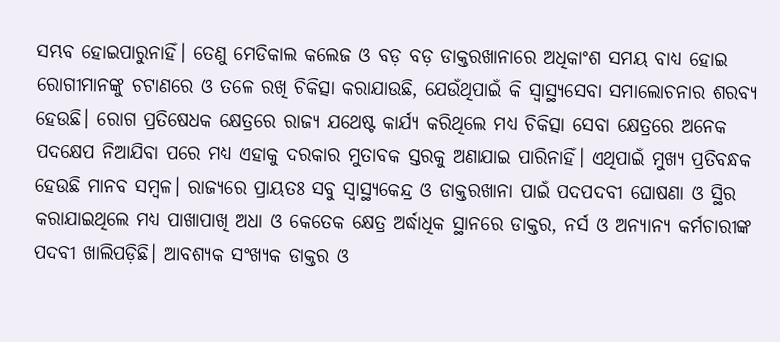ସମ୍ଭବ ହୋଇପାରୁନାହିଁ। ତେଣୁ ମେଡିକାଲ କଲେଜ ଓ ବଡ଼ ବଡ଼ ଡାକ୍ତରଖାନାରେ ଅଧିକାଂଶ ସମୟ ବାଧ୍ୟ ହୋଇ ରୋଗୀମାନଙ୍କୁ ଚଟାଣରେ ଓ ତଳେ ରଖି ଚିକିତ୍ସା କରାଯାଉଛି, ଯେଉଁଥିପାଇଁ କି ସ୍ବାସ୍ଥ୍ୟସେବା ସମାଲୋଚନାର ଶରବ୍ୟ ହେଉଛି। ରୋଗ ପ୍ରତିଷେଧକ କ୍ଷେତ୍ରରେ ରାଜ୍ୟ ଯଥେଷ୍ଟ କାର୍ଯ୍ୟ କରିଥିଲେ ମଧ୍ୟ ଚିକିତ୍ସା ସେବା କ୍ଷେତ୍ରରେ ଅନେକ ପଦକ୍ଷେପ ନିଆଯିବା ପରେ ମଧ୍ୟ ଏହାକୁ ଦରକାର ମୁତାବକ ସ୍ତରକୁ ଅଣାଯାଇ ପାରିନାହିଁ। ଏଥିପାଇଁ ମୁଖ୍ୟ ପ୍ରତିବନ୍ଧକ ହେଉଛି ମାନବ ସମ୍ବଳ। ରାଜ୍ୟରେ ପ୍ରାୟତଃ ସବୁ ସ୍ବାସ୍ଥ୍ୟକେନ୍ଦ୍ର ଓ ଡାକ୍ତରଖାନା ପାଇଁ ପଦପଦବୀ ଘୋଷଣା ଓ ସ୍ଥିର କରାଯାଇଥିଲେ ମଧ୍ୟ ପାଖାପାଖି ଅଧା ଓ କେତେକ କ୍ଷେତ୍ର ଅର୍ଦ୍ଧାଧିକ ସ୍ଥାନରେ ଡାକ୍ତର, ନର୍ସ ଓ ଅନ୍ୟାନ୍ୟ କର୍ମଚାରୀଙ୍କ ପଦବୀ ଖାଲିପଡ଼ିଛି। ଆବଶ୍ୟକ ସଂଖ୍ୟକ ଡାକ୍ତର ଓ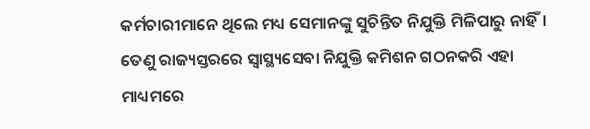କର୍ମଚାରୀମାନେ ଥିଲେ ମଧ୍ୟ ସେମାନଙ୍କୁ ସୁଚିନ୍ତିତ ନିଯୁକ୍ତି ମିଳିପାରୁ ନାହିଁ। ତେଣୁ ରାଜ୍ୟସ୍ତରରେ ସ୍ବାସ୍ଥ୍ୟସେବା ନିଯୁକ୍ତି କମିଶନ ଗଠନକରି ଏହା ମାଧ୍ୟମରେ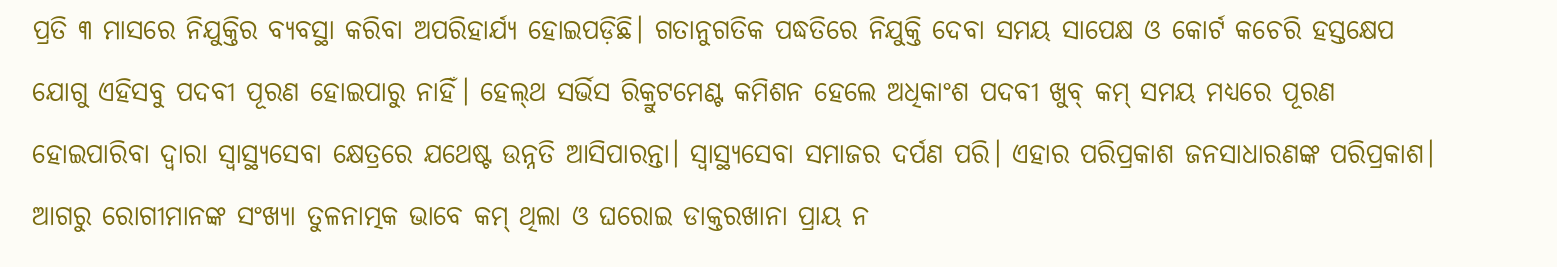ପ୍ରତି ୩ ମାସରେ ନିଯୁକ୍ତିର ବ୍ୟବସ୍ଥା କରିବା ଅପରିହାର୍ଯ୍ୟ ହୋଇପଡ଼ିଛି। ଗତାନୁଗତିକ ପଦ୍ଧତିରେ ନିଯୁକ୍ତି ଦେବା ସମୟ ସାପେକ୍ଷ ଓ କୋର୍ଟ କଚେରି ହସ୍ତକ୍ଷେପ ଯୋଗୁ ଏହିସବୁ ପଦବୀ ପୂରଣ ହୋଇପାରୁ ନାହିଁ। ହେଲ୍‌ଥ ସର୍ଭିସ ରିକ୍ରୁଟମେଣ୍ଟ କମିଶନ ହେଲେ ଅଧିକାଂଶ ପଦବୀ ଖୁବ୍‌ କମ୍‌ ସମୟ ମଧ୍ୟରେ ପୂରଣ ହୋଇପାରିବା ଦ୍ୱାରା ସ୍ବାସ୍ଥ୍ୟସେବା କ୍ଷେତ୍ରରେ ଯଥେଷ୍ଟ ଉନ୍ନତି ଆସିପାରନ୍ତା। ସ୍ବାସ୍ଥ୍ୟସେବା ସମାଜର ଦର୍ପଣ ପରି। ଏହାର ପରିପ୍ରକାଶ ଜନସାଧାରଣଙ୍କ ପରିପ୍ରକାଶ। ଆଗରୁ ରୋଗୀମାନଙ୍କ ସଂଖ୍ୟା ତୁଳନାତ୍ମକ ଭାବେ କମ୍‌ ଥିଲା ଓ ଘରୋଇ ଡାକ୍ତରଖାନା ପ୍ରାୟ ନ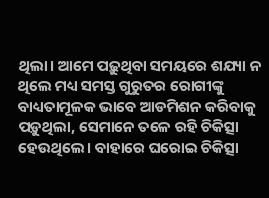ଥିଲା। ଆମେ ପଢ଼ୁଥିବା ସମୟରେ ଶଯ୍ୟା ନ ଥିଲେ ମଧ୍ୟ ସମସ୍ତ ଗୁରୁତର ରୋଗୀଙ୍କୁ ବାଧ୍ୟତାମୂଳକ ଭାବେ ଆଡମିଶନ କରିବାକୁ ପଡ଼ୁଥିଲା, ସେମାନେ ତଳେ ରହି ଚିକିତ୍ସା ହେଉଥିଲେ। ବାହାରେ ଘରୋଇ ଚିକିତ୍ସା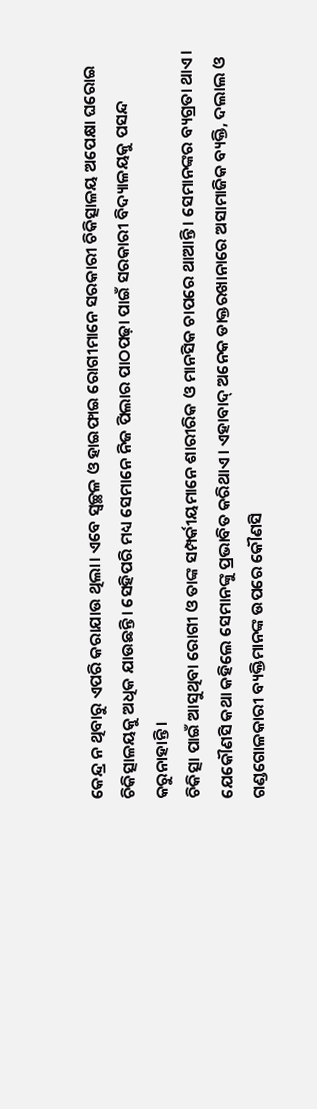କେନ୍ଦ୍ର ନ ଥିବାରୁ ଏପରି କରାଯାଉ ଥିଲା। ଏବେ ସ୍ବଚ୍ଛଳ ଓ ହାଇଫାଇ ରୋଗୀମାନେ ସରକାରୀ ଚିକିତ୍ସାଳୟ ଅପେକ୍ଷା ଘରୋଇ ଚିକିତ୍ସାଳୟକୁ ଅଧିକ ଯାଉଛନ୍ତି। ସେହିପରି ମଧ୍ୟ ସେମାନେ ନିଜ ପିଲାର ପାଠପଢ଼ା ପାଇଁ ସରକାରୀ ବିଦ୍ୟାଳୟକୁ ପସନ୍ଦ କରୁନାହାନ୍ତି।
ଚିକିତ୍ସା ପାଇଁ ଆସୁଥିବା ରୋଗୀ ଓ ତାଙ୍କ ସମ୍ପର୍କୀୟମାନେ ଶାରୀରିକ ଓ ମାନସିକ ଚାପରେ ଥାଆନ୍ତି। ସେମାନଙ୍କର ବ୍ୟଗ୍ରତା ଥାଏ। ଯେକୌଣସି କଥା କହିଲେ ସେମାନଙ୍କୁ ପ୍ରଭାବିତ କରିଥାଏ। ଏହାବାଦ୍‌ ଅନେକ ଡାକ୍ତରଖାନାରେ ଅସାମାଜିକ ବ୍ୟକ୍ତି, ଦଲାଲ ଓ ଗଣ୍ଡଗୋଳକାରୀ ବ୍ୟକ୍ତିମାନଙ୍କ ଉପରେ କୌଣସି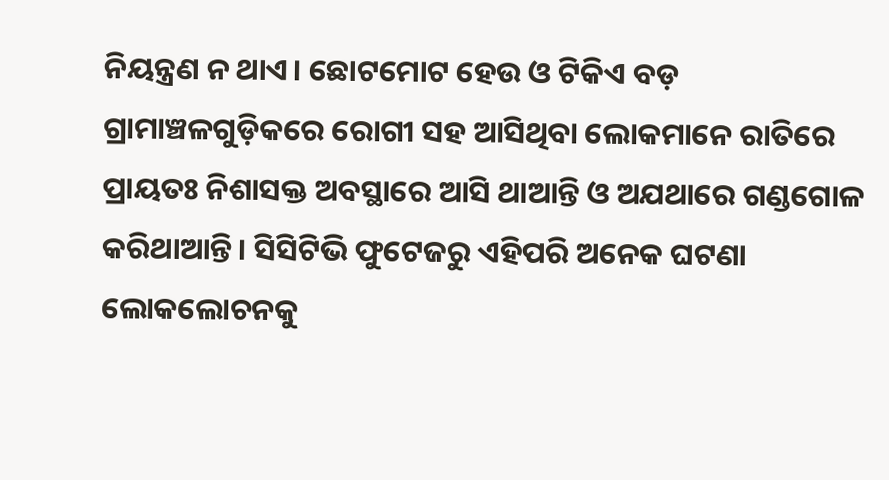ନିୟନ୍ତ୍ରଣ ନ ଥାଏ। ଛୋଟମୋଟ ହେଉ ଓ ଟିକିଏ ବଡ଼ ଗ୍ରାମାଞ୍ଚଳଗୁଡ଼ିକରେ ରୋଗୀ ସହ ଆସିଥିବା ଲୋକମାନେ ରାତିରେ ପ୍ରାୟତଃ ନିଶାସକ୍ତ ଅବସ୍ଥାରେ ଆସି ଥାଆନ୍ତି ଓ ଅଯଥାରେ ଗଣ୍ଡଗୋଳ କରିଥାଆନ୍ତି। ସିସିଟିଭି ଫୁଟେଜରୁ ଏହିପରି ଅନେକ ଘଟଣା ଲୋକଲୋଚନକୁ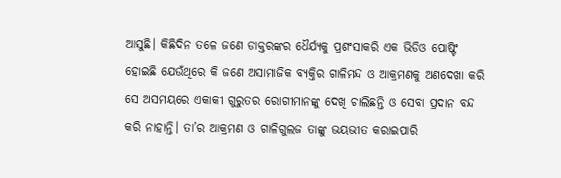ଆସୁଛି। କିଛିଦିନ ତଳେ ଜଣେ ଡାକ୍ତରଙ୍କର ଧୈର୍ଯ୍ୟକୁ ପ୍ରଶଂସାକରି ଏକ ଭିଡିଓ ପୋଷ୍ଟିଂ ହୋଇଛି ଯେଉଁଥିରେ କି ଜଣେ ଅସାମାଜିକ ବ୍ୟକ୍ତିର ଗାଳିମନ୍ଦ ଓ ଆକ୍ରମଣକୁ ଅଣଦେଖା କରି ସେ ଅସମୟରେ ଏକାକୀ ଗୁରୁତର ରୋଗୀମାନଙ୍କୁ ଦେଖି ଚାଲିଛନ୍ତି ଓ ସେବା ପ୍ରଦାନ ବନ୍ଦ କରି ନାହାନ୍ତି। ତା’ର ଆକ୍ରମଣ ଓ ଗାଳିଗୁଲଜ ତାଙ୍କୁ ଭୟଭୀତ କରାଇପାରି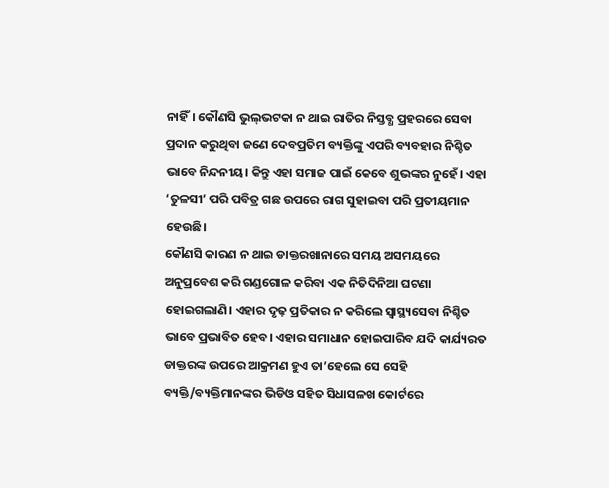ନାହିଁ। କୌଣସି ଭୁଲ୍‌ଭଟକା ନ ଥାଇ ରାତିର ନିସ୍ତବ୍ଧ ପ୍ରହରରେ ସେବା ପ୍ରଦାନ କରୁଥିବା ଜଣେ ଦେବପ୍ରତିମ ବ୍ୟକ୍ତିଙ୍କୁ ଏପରି ବ୍ୟବହାର ନିଶ୍ଚିତ ଭାବେ ନିନ୍ଦନୀୟ। କିନ୍ତୁ ଏହା ସମାଜ ପାଇଁ କେବେ ଶୁଭଙ୍କର ନୁହେଁ। ଏହା ‘ତୁଳସୀ’ ପରି ପବିତ୍ର ଗଛ ଉପରେ ରାଗ ସୁହାଇବା ପରି ପ୍ରତୀୟମାନ ହେଉଛି।
କୌଣସି କାରଣ ନ ଥାଇ ଡାକ୍ତରଖାନାରେ ସମୟ ଅସମୟରେ ଅନୁପ୍ରବେଶ କରି ଗଣ୍ଡଗୋଳ କରିବା ଏକ ନିତିଦିନିଆ ଘଟଣା ହୋଇଗଲାଣି। ଏହାର ଦୃଢ଼ ପ୍ରତିକାର ନ କରିଲେ ସ୍ବାସ୍ଥ୍ୟସେବା ନିଶ୍ଚିତ ଭାବେ ପ୍ରଭାବିତ ହେବ। ଏହାର ସମାଧାନ ହୋଇପାରିବ ଯଦି କାର୍ଯ୍ୟରତ ଡାକ୍ତରଙ୍କ ଉପରେ ଆକ୍ରମଣ ହୁଏ ତା’ହେଲେ ସେ ସେହି ବ୍ୟକ୍ତି/ବ୍ୟକ୍ତିମାନଙ୍କର ଭିଡିଓ ସହିତ ସିଧାସଳଖ କୋର୍ଟରେ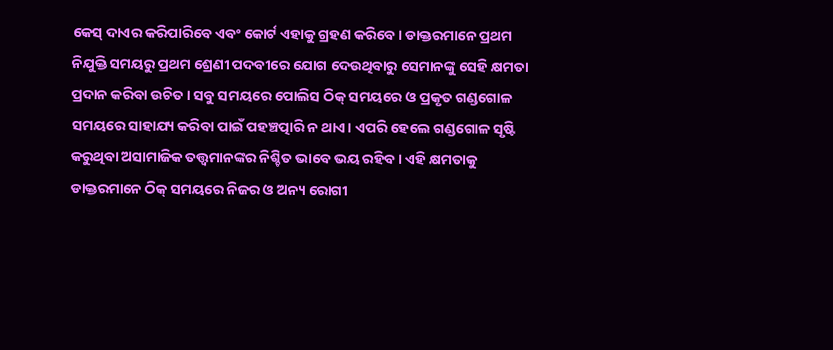କେସ୍‌ ଦାଏର କରିପାରିବେ ଏବଂ କୋର୍ଟ ଏହାକୁ ଗ୍ରହଣ କରିବେ। ଡାକ୍ତରମାନେ ପ୍ରଥମ ନିଯୁକ୍ତି ସମୟରୁ ପ୍ରଥମ ଶ୍ରେଣୀ ପଦବୀରେ ଯୋଗ ଦେଉଥିବାରୁ ସେମାନଙ୍କୁ ସେହି କ୍ଷମତା ପ୍ରଦାନ କରିବା ଉଚିତ। ସବୁ ସମୟରେ ପୋଲିସ ଠିକ୍‌ ସମୟରେ ଓ ପ୍ରକୃତ ଗଣ୍ଡଗୋଳ ସମୟରେ ସାହାଯ୍ୟ କରିବା ପାଇଁ ପହଞ୍ଚତ୍ପାରି ନ ଥାଏ। ଏପରି ହେଲେ ଗଣ୍ଡଗୋଳ ସୃଷ୍ଟି କରୁଥିବା ଅସାମାଜିକ ତତ୍ତ୍ୱମାନଙ୍କର ନିଶ୍ଚିତ ଭାବେ ଭୟ ରହିବ। ଏହି କ୍ଷମତାକୁ ଡାକ୍ତରମାନେ ଠିକ୍‌ ସମୟରେ ନିଜର ଓ ଅନ୍ୟ ରୋଗୀ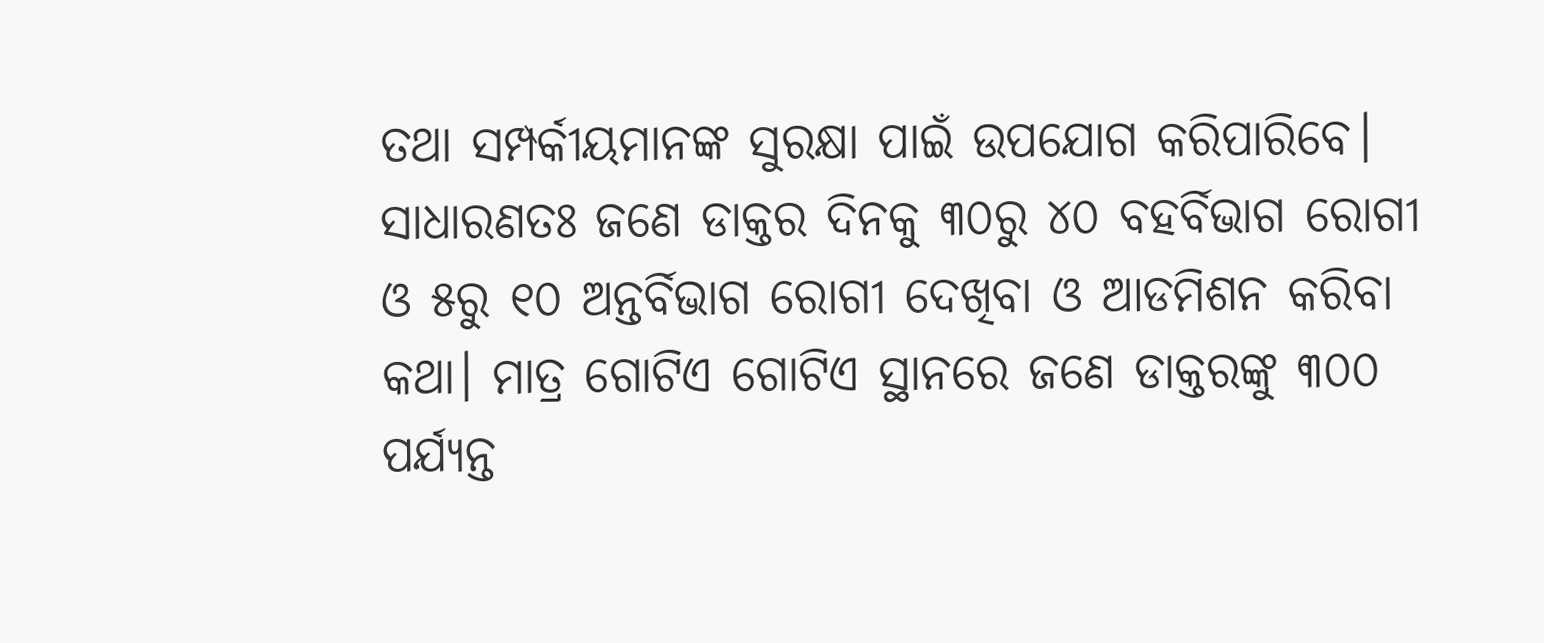ତଥା ସମ୍ପର୍କୀୟମାନଙ୍କ ସୁରକ୍ଷା ପାଇଁ ଉପଯୋଗ କରିପାରିବେ।
ସାଧାରଣତଃ ଜଣେ ଡାକ୍ତର ଦିନକୁ ୩୦ରୁ ୪୦ ବହର୍ବିଭାଗ ରୋଗୀ ଓ ୫ରୁ ୧୦ ଅନ୍ତର୍ବିଭାଗ ରୋଗୀ ଦେଖିବା ଓ ଆଡମିଶନ କରିବା କଥା। ମାତ୍ର ଗୋଟିଏ ଗୋଟିଏ ସ୍ଥାନରେ ଜଣେ ଡାକ୍ତରଙ୍କୁ ୩୦୦ ପର୍ଯ୍ୟନ୍ତ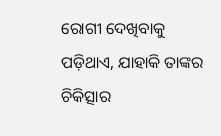ରୋଗୀ ଦେଖିବାକୁ ପଡ଼ିଥାଏ, ଯାହାକି ତାଙ୍କର ଚିକିତ୍ସାର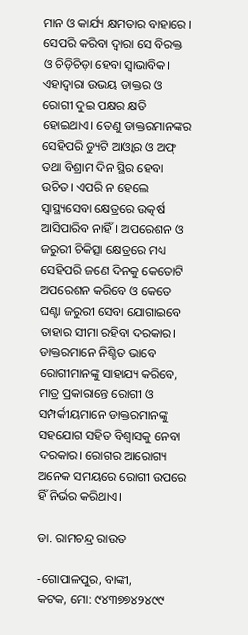ମାନ ଓ କାର୍ଯ୍ୟ କ୍ଷମତାର ବାହାରେ । ସେପରି କରିବା ଦ୍ୱାରା ସେ ବିରକ୍ତ ଓ ଚିଡ଼ିଚିଡ଼ା ହେବା ସ୍ବାଭାବିକ। ଏହାଦ୍ୱାରା ଉଭୟ ଡାକ୍ତର ଓ ରୋଗୀ ଦୁଇ ପକ୍ଷର କ୍ଷତି ହୋଇଥାଏ। ତେଣୁ ଡାକ୍ତରମାନଙ୍କର ସେହିପରି ଡ୍ୟୁଟି ଆଓ୍ବାର ଓ ଅଫ୍‌ ତଥା ବିଶ୍ରାମ ଦିନ ସ୍ଥିର ହେବା ଉଚିତ। ଏପରି ନ ହେଲେ ସ୍ବାସ୍ଥ୍ୟସେବା କ୍ଷେତ୍ରରେ ଉତ୍କର୍ଷ ଆସିପାରିବ ନାହିଁ। ଅପରେଶନ ଓ ଜରୁରୀ ଚିକିତ୍ସା କ୍ଷେତ୍ରରେ ମଧ୍ୟ ସେହିପରି ଜଣେ ଦିନକୁ କେତୋଟି ଅପରେଶନ କରିବେ ଓ କେତେ ଘଣ୍ଟା ଜରୁରୀ ସେବା ଯୋଗାଇବେ ତାହାର ସୀମା ରହିବା ଦରକାର। ଡାକ୍ତରମାନେ ନିଶ୍ଚିତ ଭାବେ ରୋଗୀମାନଙ୍କୁ ସାହାଯ୍ୟ କରିବେ, ମାତ୍ର ପ୍ରକାରାନ୍ତେ ରୋଗୀ ଓ ସମ୍ପର୍କୀୟମାନେ ଡାକ୍ତରମାନଙ୍କୁ ସହଯୋଗ ସହିତ ବିଶ୍ୱାସକୁ ନେବା ଦରକାର। ରୋଗର ଆରୋଗ୍ୟ ଅନେକ ସମୟରେ ରୋଗୀ ଉପରେ ହିଁ ନିର୍ଭର କରିଥାଏ।

ଡା. ରାମଚନ୍ଦ୍ର ରାଉତ

-ଗୋପାଳପୁର, ବାଙ୍କୀ,
କଟକ, ମୋ: ୯୪୩୭୭୪୨୪୯୯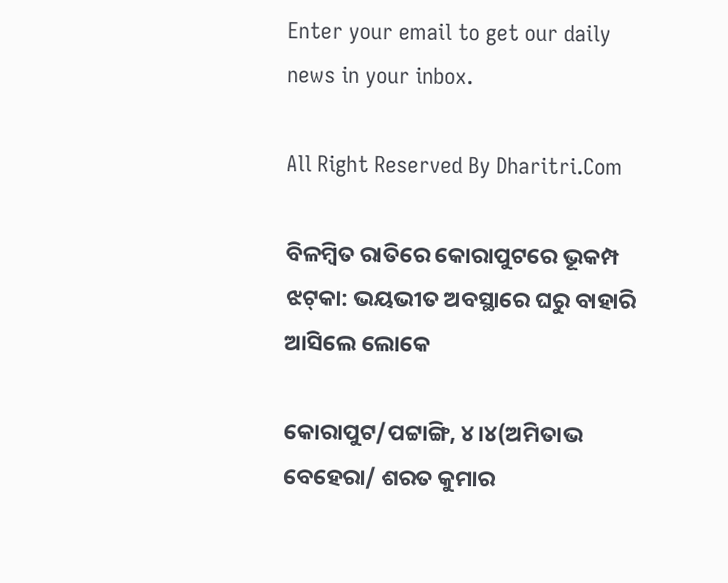Enter your email to get our daily news in your inbox.

All Right Reserved By Dharitri.Com

ବିଳମ୍ବିତ ରାତିରେ କୋରାପୁଟରେ ଭୂକମ୍ପ ଝଟ୍‌କା: ଭୟଭୀତ ଅବସ୍ଥାରେ ଘରୁ ବାହାରି ଆସିଲେ ଲୋକେ

କୋରାପୁଟ/ପଟ୍ଟାଙ୍ଗି, ୪।୪(ଅମିତାଭ ବେହେରା/ ଶରତ କୁମାର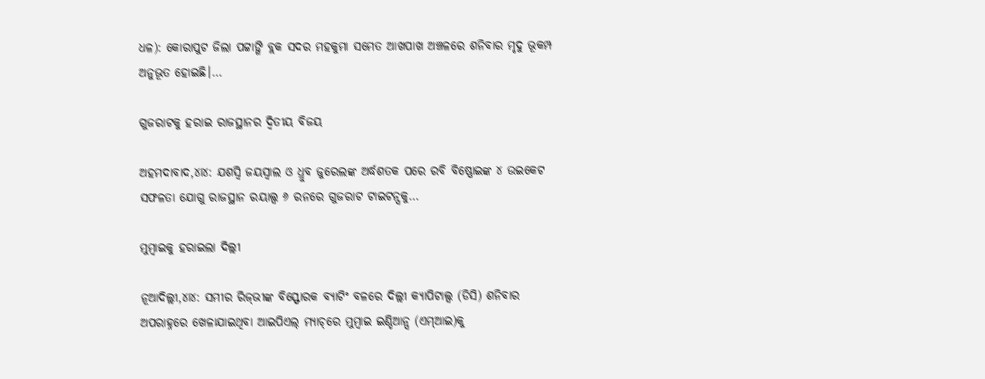ଧଳ): କୋରାପୁଟ ଜିଲା ପଟ୍ଟାଙ୍ଗି ବ୍ଲକ ସଦର ମହକୁମା ସମେତ ଆଖପାଖ ଅଞ୍ଚଳରେ ଶନିବାର ମୃଦୁ ଭୂକମ୍ପ ଅନୁଭୂତ ହୋଇଛି।…

ଗୁଜରାଟକୁ ହରାଇ ରାଜସ୍ଥାନର ଦ୍ୱିତୀୟ ବିଜୟ

ଅହମଦାବାଦ,୪ା୪: ଯଶସ୍ୱି ଜୟସ୍ୱାଲ ଓ ଧ୍ରୁବ ଜୁରେଲଙ୍କ ଅର୍ଦ୍ଧଶତକ ପରେ ରବି ବିଷ୍ଣୋଇଙ୍କ ୪ ଉଇକେଟ ସଫଳତା ଯୋଗୁ ରାଜସ୍ଥାନ ରୟାଲ୍ସ ୬ ରନରେ ଗୁଜରାଟ ଟାଇଟନ୍ସକୁ…

ମୁମ୍ୱାଇକୁ ହରାଇଲା ଦିଲ୍ଲୀ

ନୂଆଦିଲ୍ଲୀ,୪ା୪: ସମୀର ରିଜ୍‌ଭୀଙ୍କ ବିସ୍ଫୋରକ ବ୍ୟାଟିଂ ବଳରେ ଦିଲ୍ଲୀ କ୍ୟାପିଟାଲ୍ସ (ଡିସି) ଶନିବାର ଅପରାହ୍ନରେ ଖେଳାଯାଇଥିବା ଆଇପିଏଲ୍‌ ମ୍ୟାଚ୍‌ରେ ମୁମ୍ୱାଇ ଇଣ୍ଡିଆନ୍ସ (ଏମ୍‌ଆଇ)କୁ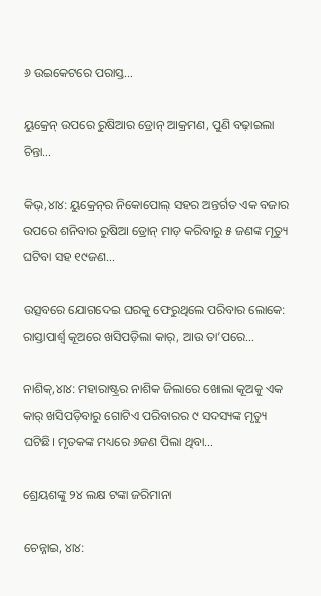୬ ଉଇକେଟରେ ପରାସ୍ତ…

ୟୁକ୍ରେନ୍‌ ଉପରେ ରୁଷିଆର ଡ୍ରୋନ୍‌ ଆକ୍ରମଣ, ପୁଣି ବଢ଼ାଇଲା ଚିନ୍ତା…

କିଭ୍‌,୪ା୪: ୟୁକ୍ରେନ୍‌ର ନିକୋପୋଲ୍‌ ସହର ଅନ୍ତର୍ଗତ ଏକ ବଜାର ଉପରେ ଶନିବାର ରୁଷିଆ ଡ୍ରୋନ୍‌ ମାଡ଼ କରିବାରୁ ୫ ଜଣଙ୍କ ମୃତ୍ୟୁ ଘଟିବା ସହ ୧୯ଜଣ…

ଉତ୍ସବରେ ଯୋଗଦେଇ ଘରକୁ ଫେରୁଥିଲେ ପରିବାର ଲୋକେ: ରାସ୍ତାପାର୍ଶ୍ୱ କୂଅରେ ଖସିପଡ଼ିଲା କାର୍‌, ଆଉ ତା’ପରେ…

ନାଶିକ୍‌,୪ା୪: ମହାରାଷ୍ଟ୍ରର ନାଶିକ ଜିଲାରେ ଖୋଲା କୂଅକୁ ଏକ କାର୍‌ ଖସିପଡ଼ିବାରୁ ଗୋଟିଏ ପରିବାରର ୯ ସଦସ୍ୟଙ୍କ ମୃତ୍ୟୁ ଘଟିଛି। ମୃତକଙ୍କ ମଧ୍ୟରେ ୬ଜଣ ପିଲା ଥିବା…

ଶ୍ରେୟଶଙ୍କୁ ୨୪ ଲକ୍ଷ ଟଙ୍କା ଜରିମାନା

ଚେନ୍ନାଇ, ୪ା୪: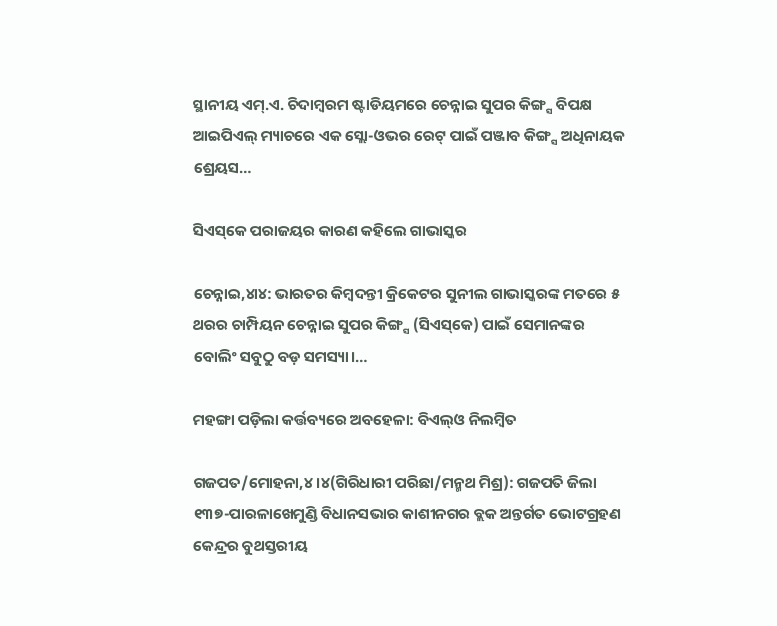ସ୍ଥାନୀୟ ଏମ୍‌.ଏ. ଚିଦାମ୍ୱରମ ଷ୍ଟାଡିୟମରେ ଚେନ୍ନାଇ ସୁପର କିଙ୍ଗ୍ସ ବିପକ୍ଷ ଆଇପିଏଲ୍‌ ମ୍ୟାଚରେ ଏକ ସ୍ଲୋ-ଓଭର ରେଟ୍‌ ପାଇଁ ପଞ୍ଜାବ କିଙ୍ଗ୍ସ ଅଧିନାୟକ ଶ୍ରେୟସ…

ସିଏସ୍‌କେ ପରାଜୟର କାରଣ କହିଲେ ଗାଭାସ୍କର

ଚେନ୍ନାଇ,୪ା୪: ଭାରତର କିମ୍ୱଦନ୍ତୀ କ୍ରିକେଟର ସୁନୀଲ ଗାଭାସ୍କରଙ୍କ ମତରେ ୫ ଥରର ଚାମ୍ପିୟନ ଚେନ୍ନାଇ ସୁପର କିଙ୍ଗ୍ସ (ସିଏସ୍‌କେ) ପାଇଁ ସେମାନଙ୍କର ବୋଲିଂ ସବୁଠୁ ବଡ଼ ସମସ୍ୟା।…

ମହଙ୍ଗା ପଡ଼ିଲା କର୍ତ୍ତବ୍ୟରେ ଅବହେଳା: ବିଏଲ୍‌ଓ ନିଲମ୍ବିତ

ଗଜପତ/ମୋହନା,୪।୪(ଗିରିଧାରୀ ପରିଛା/ମନ୍ମଥ ମିଶ୍ର): ଗଜପତି ଜିଲା ୧୩୭-ପାରଳାଖେମୁଣ୍ଡି ବିଧାନସଭାର କାଶୀନଗର ବ୍ଲକ ଅନ୍ତର୍ଗତ ଭୋଟଗ୍ରହଣ କେନ୍ଦ୍ରର ବୁଥସ୍ତରୀୟ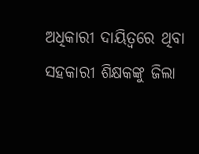ଅଧିକାରୀ ଦାୟିତ୍ୱରେ ଥିବା ସହକାରୀ ଶିକ୍ଷକଙ୍କୁ ଜିଲା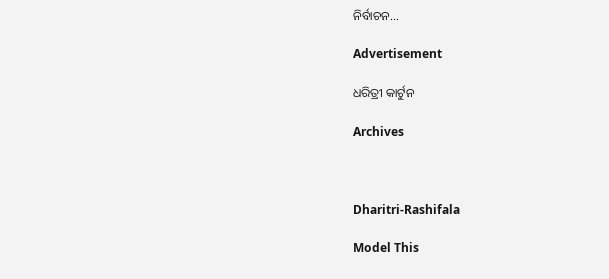ନିର୍ବାଚନ…

Advertisement

ଧରିତ୍ରୀ କାର୍ଟୁନ

Archives



Dharitri-Rashifala

Model This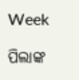Week

ପିଲାଙ୍କ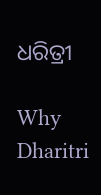ଧରିତ୍ରୀ

Why Dharitri